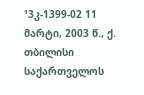¹3კ-1399-02 11 მარტი, 2003 წ., ქ. თბილისი
საქართველოს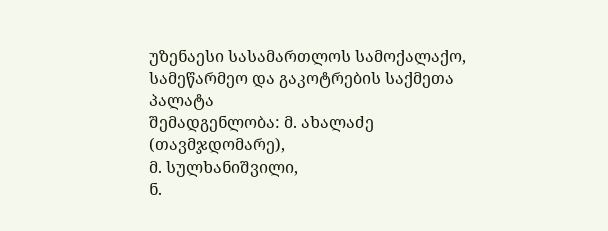უზენაესი სასამართლოს სამოქალაქო, სამეწარმეო და გაკოტრების საქმეთა პალატა
შემადგენლობა: მ. ახალაძე (თავმჯდომარე),
მ. სულხანიშვილი,
ნ.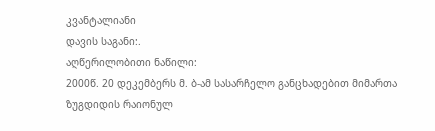კვანტალიანი
დავის საგანი:.
აღწერილობითი ნაწილი:
2000წ. 20 დეკემბერს მ. ბ-ამ სასარჩელო განცხადებით მიმართა ზუგდიდის რაიონულ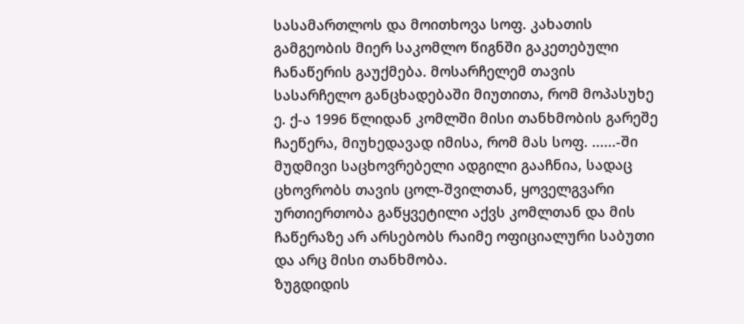სასამართლოს და მოითხოვა სოფ. კახათის გამგეობის მიერ საკომლო წიგნში გაკეთებული ჩანაწერის გაუქმება. მოსარჩელემ თავის სასარჩელო განცხადებაში მიუთითა, რომ მოპასუხე ე. ქ-ა 1996 წლიდან კომლში მისი თანხმობის გარეშე ჩაეწერა, მიუხედავად იმისა, რომ მას სოფ. ......-ში მუდმივი საცხოვრებელი ადგილი გააჩნია, სადაც ცხოვრობს თავის ცოლ-შვილთან, ყოველგვარი ურთიერთობა გაწყვეტილი აქვს კომლთან და მის ჩაწერაზე არ არსებობს რაიმე ოფიციალური საბუთი და არც მისი თანხმობა.
ზუგდიდის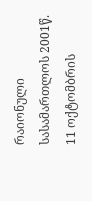რაიონული სასამართლოს 2001წ. 11 ოქტომბრის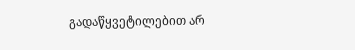გადაწყვეტილებით არ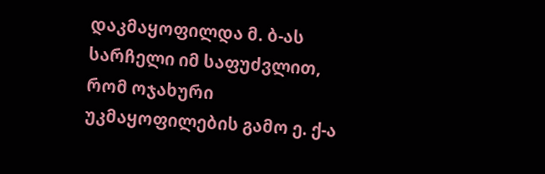დაკმაყოფილდა მ. ბ-ას სარჩელი იმ საფუძვლით, რომ ოჯახური უკმაყოფილების გამო ე. ქ-ა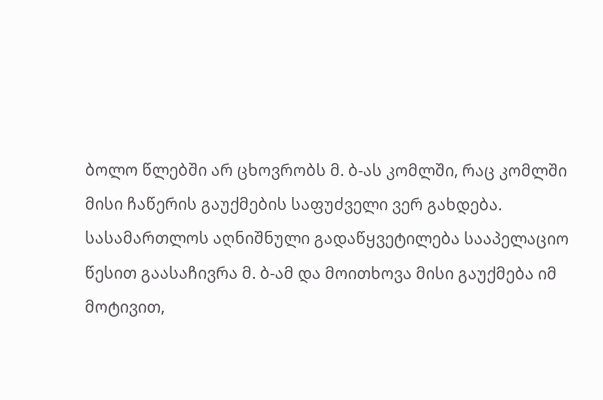ბოლო წლებში არ ცხოვრობს მ. ბ-ას კომლში, რაც კომლში მისი ჩაწერის გაუქმების საფუძველი ვერ გახდება.
სასამართლოს აღნიშნული გადაწყვეტილება სააპელაციო წესით გაასაჩივრა მ. ბ-ამ და მოითხოვა მისი გაუქმება იმ მოტივით,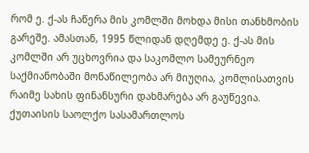რომ ე. ქ-ას ჩაწერა მის კომლში მოხდა მისი თანხმობის გარეშე. ამასთან, 1995 წლიდან დღემდე ე. ქ-ას მის კომლში არ უცხოვრია და საკომლო სამეურნეო საქმიანობაში მონაწილეობა არ მიუღია, კომლისათვის რაიმე სახის ფინანსური დახმარება არ გაუწევია.
ქუთაისის საოლქო სასამართლოს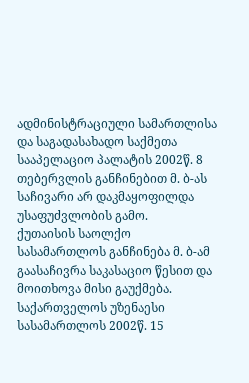ადმინისტრაციული სამართლისა და საგადასახადო საქმეთა სააპელაციო პალატის 2002წ. 8 თებერვლის განჩინებით მ. ბ-ას საჩივარი არ დაკმაყოფილდა უსაფუძვლობის გამო.
ქუთაისის საოლქო სასამართლოს განჩინება მ. ბ-ამ გაასაჩივრა საკასაციო წესით და მოითხოვა მისი გაუქმება.
საქართველოს უზენაესი სასამართლოს 2002წ. 15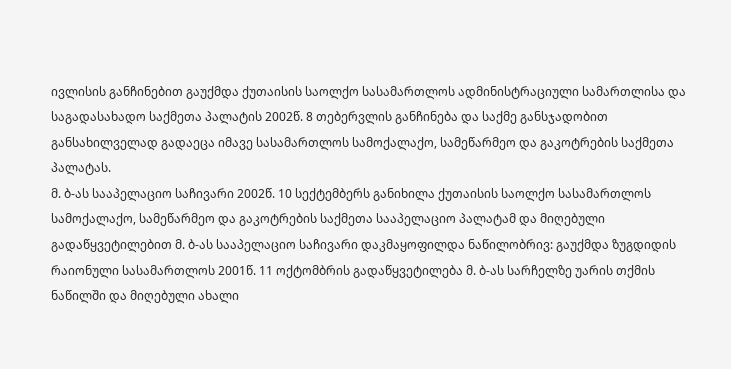ივლისის განჩინებით გაუქმდა ქუთაისის საოლქო სასამართლოს ადმინისტრაციული სამართლისა და საგადასახადო საქმეთა პალატის 2002წ. 8 თებერვლის განჩინება და საქმე განსჯადობით განსახილველად გადაეცა იმავე სასამართლოს სამოქალაქო, სამეწარმეო და გაკოტრების საქმეთა პალატას.
მ. ბ-ას სააპელაციო საჩივარი 2002წ. 10 სექტემბერს განიხილა ქუთაისის საოლქო სასამართლოს სამოქალაქო, სამეწარმეო და გაკოტრების საქმეთა სააპელაციო პალატამ და მიღებული გადაწყვეტილებით მ. ბ-ას სააპელაციო საჩივარი დაკმაყოფილდა ნაწილობრივ: გაუქმდა ზუგდიდის რაიონული სასამართლოს 2001წ. 11 ოქტომბრის გადაწყვეტილება მ. ბ-ას სარჩელზე უარის თქმის ნაწილში და მიღებული ახალი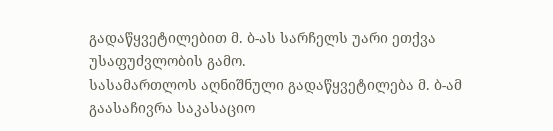გადაწყვეტილებით მ. ბ-ას სარჩელს უარი ეთქვა უსაფუძვლობის გამო.
სასამართლოს აღნიშნული გადაწყვეტილება მ. ბ-ამ გაასაჩივრა საკასაციო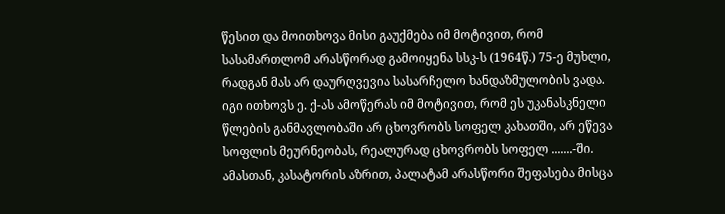წესით და მოითხოვა მისი გაუქმება იმ მოტივით, რომ სასამართლომ არასწორად გამოიყენა სსკ-ს (1964წ.) 75-ე მუხლი, რადგან მას არ დაურღვევია სასარჩელო ხანდაზმულობის ვადა. იგი ითხოვს ე. ქ-ას ამოწერას იმ მოტივით, რომ ეს უკანასკნელი წლების განმავლობაში არ ცხოვრობს სოფელ კახათში, არ ეწევა სოფლის მეურნეობას, რეალურად ცხოვრობს სოფელ .......-ში. ამასთან, კასატორის აზრით, პალატამ არასწორი შეფასება მისცა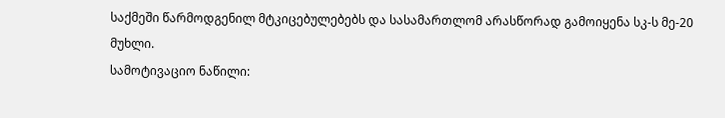საქმეში წარმოდგენილ მტკიცებულებებს და სასამართლომ არასწორად გამოიყენა სკ-ს მე-20 მუხლი.
სამოტივაციო ნაწილი: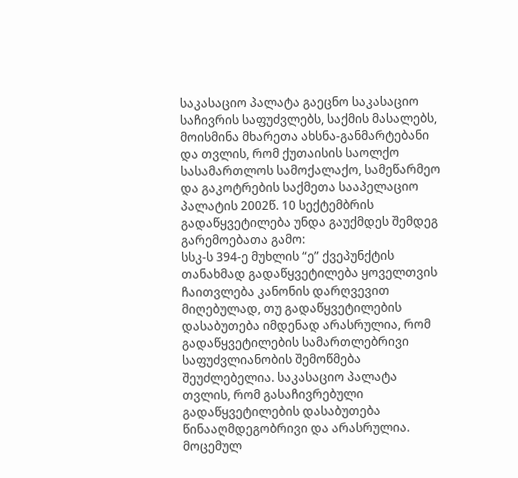საკასაციო პალატა გაეცნო საკასაციო საჩივრის საფუძვლებს, საქმის მასალებს, მოისმინა მხარეთა ახსნა-განმარტებანი და თვლის, რომ ქუთაისის საოლქო სასამართლოს სამოქალაქო, სამეწარმეო და გაკოტრების საქმეთა სააპელაციო პალატის 2002წ. 10 სექტემბრის გადაწყვეტილება უნდა გაუქმდეს შემდეგ გარემოებათა გამო:
სსკ-ს 394-ე მუხლის “ე” ქვეპუნქტის თანახმად გადაწყვეტილება ყოველთვის ჩაითვლება კანონის დარღვევით მიღებულად, თუ გადაწყვეტილების დასაბუთება იმდენად არასრულია, რომ გადაწყვეტილების სამართლებრივი საფუძვლიანობის შემოწმება შეუძლებელია. საკასაციო პალატა თვლის, რომ გასაჩივრებული გადაწყვეტილების დასაბუთება წინააღმდეგობრივი და არასრულია.
მოცემულ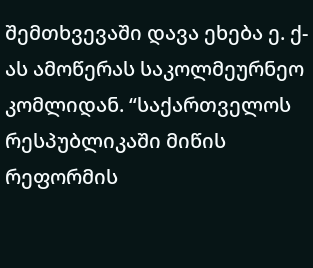შემთხვევაში დავა ეხება ე. ქ-ას ამოწერას საკოლმეურნეო კომლიდან. “საქართველოს რესპუბლიკაში მიწის რეფორმის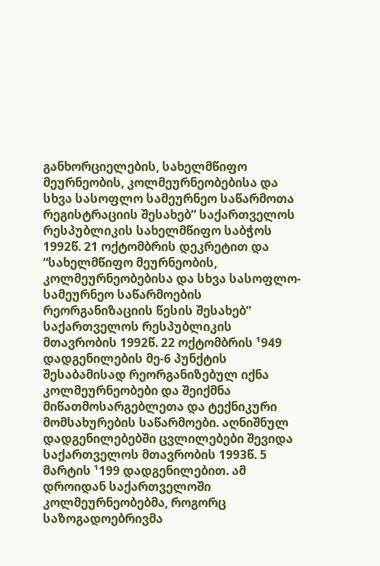განხორციელების, სახელმწიფო მეურნეობის, კოლმეურნეობებისა და სხვა სასოფლო სამეურნეო საწარმოთა რეგისტრაციის შესახებ” საქართველოს რესპუბლიკის სახელმწიფო საბჭოს 1992წ. 21 ოქტომბრის დეკრეტით და “სახელმწიფო მეურნეობის, კოლმეურნეობებისა და სხვა სასოფლო-სამეურნეო საწარმოების რეორგანიზაციის წესის შესახებ” საქართველოს რესპუბლიკის მთავრობის 1992წ. 22 ოქტომბრის ¹949 დადგენილების მე-6 პუნქტის შესაბამისად რეორგანიზებულ იქნა კოლმეურნეობები და შეიქმნა მიწათმოსარგებლეთა და ტექნიკური მომსახურების საწარმოები. აღნიშნულ დადგენილებებში ცვლილებები შევიდა საქართველოს მთავრობის 1993წ. 5 მარტის ¹199 დადგენილებით. ამ დროიდან საქართველოში კოლმეურნეობებმა, როგორც საზოგადოებრივმა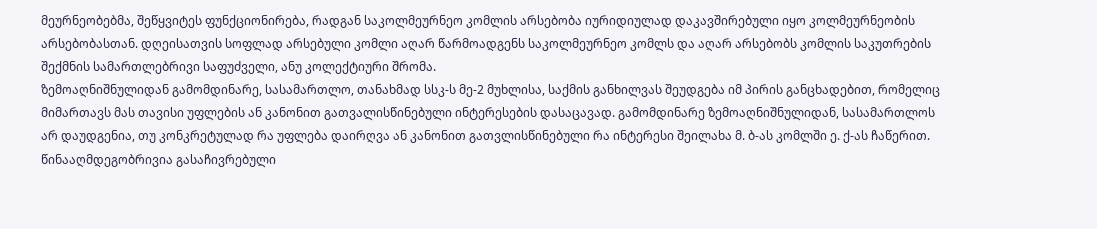მეურნეობებმა, შეწყვიტეს ფუნქციონირება, რადგან საკოლმეურნეო კომლის არსებობა იურიდიულად დაკავშირებული იყო კოლმეურნეობის არსებობასთან. დღეისათვის სოფლად არსებული კომლი აღარ წარმოადგენს საკოლმეურნეო კომლს და აღარ არსებობს კომლის საკუთრების შექმნის სამართლებრივი საფუძველი, ანუ კოლექტიური შრომა.
ზემოაღნიშნულიდან გამომდინარე, სასამართლო, თანახმად სსკ-ს მე-2 მუხლისა, საქმის განხილვას შეუდგება იმ პირის განცხადებით, რომელიც მიმართავს მას თავისი უფლების ან კანონით გათვალისწინებული ინტერესების დასაცავად. გამომდინარე ზემოაღნიშნულიდან, სასამართლოს არ დაუდგენია, თუ კონკრეტულად რა უფლება დაირღვა ან კანონით გათვლისწინებული რა ინტერესი შეილახა მ. ბ-ას კომლში ე. ქ-ას ჩაწერით.
წინააღმდეგობრივია გასაჩივრებული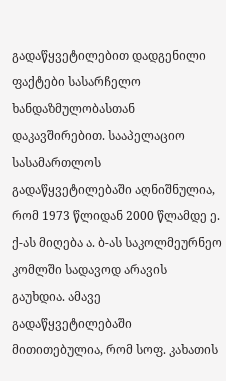გადაწყვეტილებით დადგენილი ფაქტები სასარჩელო ხანდაზმულობასთან დაკავშირებით. სააპელაციო სასამართლოს გადაწყვეტილებაში აღნიშნულია, რომ 1973 წლიდან 2000 წლამდე ე. ქ-ას მიღება ა. ბ-ას საკოლმეურნეო კომლში სადავოდ არავის გაუხდია. ამავე გადაწყვეტილებაში მითითებულია, რომ სოფ. კახათის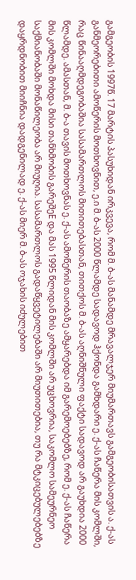გამგეობის 1997წ. 17 მარტის პასუხიდან ირკვევა, რომ მ. ბ-ას მანამდე მრავალჯერ მიუმართავს გამგეობისათვის ა. ქ-ას განმეორებითი ამოწერის მოთხოვნით, ე.ი მ. ბ-ას 2000 წლამდე სადავოდ ჰქონდა გამხდარი ე. ქ-ას ჩაწერა მის კომლში, რაც წინააღმდეგობაშია სასამართლოს მითითებასთან, თითქოს მ. ბ-ას აღნიშნული ფაქტი სადავოდ არ გაუხდია 2000 წლამდე. ამასთან, მ. ბ-ა თავის მოთხოვნას ე. ქ-ას ამოწერის თაობაზე ამყარებდა იმ გარემოებებზე, რომ ე. ქ-ას ჩაწერა მის კომლში მოხდა მისი თანხმობის გარეშეE და მას 1995 წლიდან მის კომლში არ უცხოვრია, საკომლო სამეურნეო საქმიანობაში მონაწილეობა არ მიუღია. სასამართლოს გადაწყვეტილებაში არ მიუთითებია, თუ რა მტკიცებულებებზე დაყრდნობით მიიჩნია დადგენილად ე. ქ-ას მიერ მ. ბ-ას ოჯახის იძულებით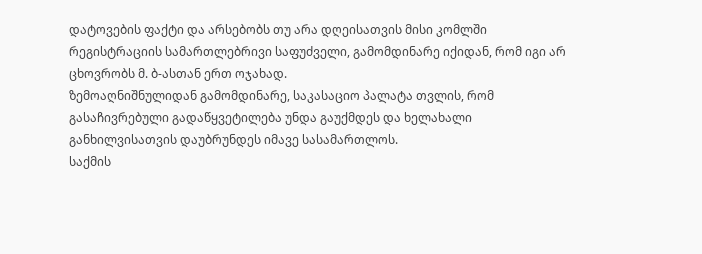დატოვების ფაქტი და არსებობს თუ არა დღეისათვის მისი კომლში რეგისტრაციის სამართლებრივი საფუძველი, გამომდინარე იქიდან, რომ იგი არ ცხოვრობს მ. ბ-ასთან ერთ ოჯახად.
ზემოაღნიშნულიდან გამომდინარე, საკასაციო პალატა თვლის, რომ გასაჩივრებული გადაწყვეტილება უნდა გაუქმდეს და ხელახალი განხილვისათვის დაუბრუნდეს იმავე სასამართლოს.
საქმის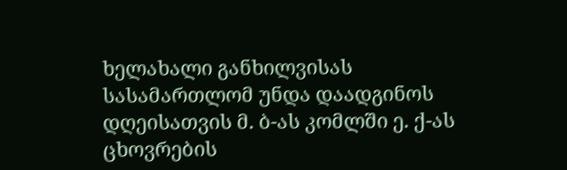ხელახალი განხილვისას სასამართლომ უნდა დაადგინოს დღეისათვის მ. ბ-ას კომლში ე. ქ-ას ცხოვრების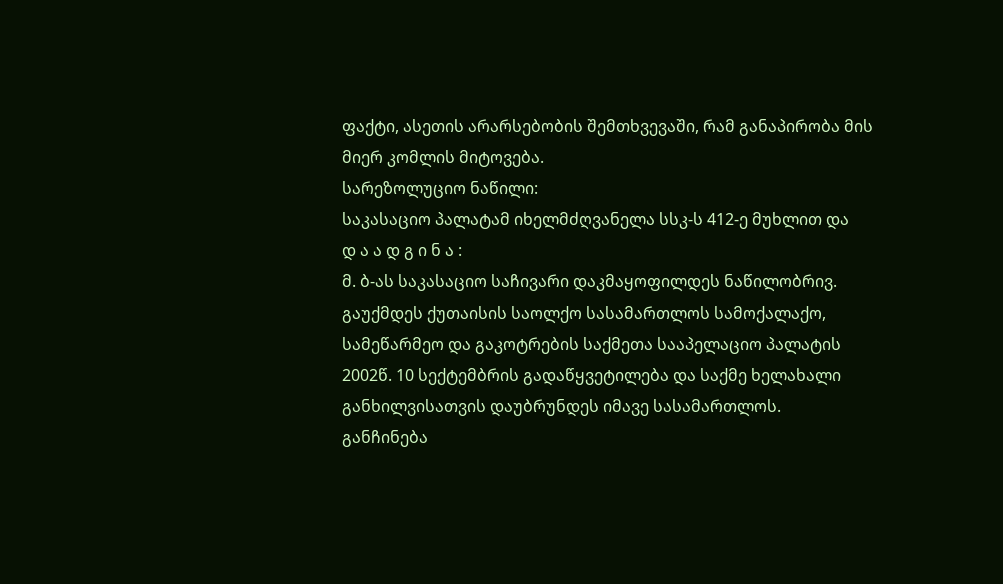ფაქტი, ასეთის არარსებობის შემთხვევაში, რამ განაპირობა მის მიერ კომლის მიტოვება.
სარეზოლუციო ნაწილი:
საკასაციო პალატამ იხელმძღვანელა სსკ-ს 412-ე მუხლით და
დ ა ა დ გ ი ნ ა :
მ. ბ-ას საკასაციო საჩივარი დაკმაყოფილდეს ნაწილობრივ.
გაუქმდეს ქუთაისის საოლქო სასამართლოს სამოქალაქო, სამეწარმეო და გაკოტრების საქმეთა სააპელაციო პალატის 2002წ. 10 სექტემბრის გადაწყვეტილება და საქმე ხელახალი განხილვისათვის დაუბრუნდეს იმავე სასამართლოს.
განჩინება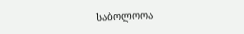საბოლოოა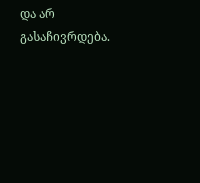და არ გასაჩივრდება.